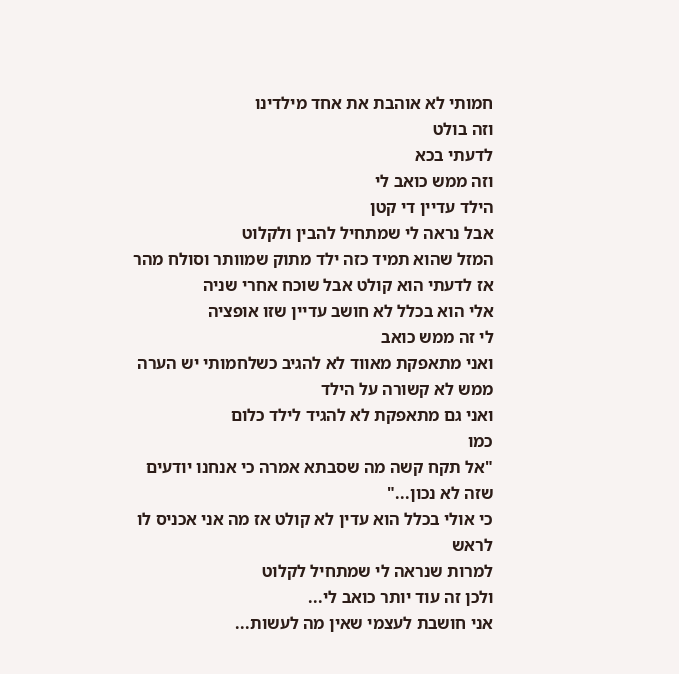חמותי לא אוהבת את אחד מילדינו
וזה בולט
לדעתי בכא
וזה ממש כואב לי
הילד עדיין די קטן
אבל נראה לי שמתחיל להבין ולקלוט
המזל שהוא תמיד כזה ילד מתוק שמוותר וסולח מהר
אז לדעתי הוא קולט אבל שוכח אחרי שניה
אלי הוא בכלל לא חושב עדיין שזו אופציה
לי זה ממש כואב
ואני מתאפקת מאווד לא להגיב כשלחמותי יש הערה ממש לא קשורה על הילד
ואני גם מתאפקת לא להגיד לילד כלום
כמו
"אל תקח קשה מה שסבתא אמרה כי אנחנו יודעים שזה לא נכון..."
כי אולי בכלל הוא עדין לא קולט אז מה אני אכניס לו לראש
למרות שנראה לי שמתחיל לקלוט
ולכן זה עוד יותר כואב לי...
אני חושבת לעצמי שאין מה לעשות...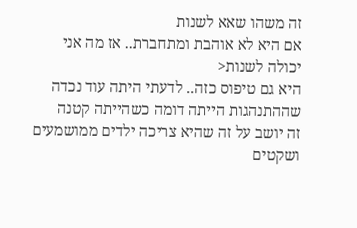זה משהו שאא לשנות
אם היא לא אוהבת ומתחברת.. אז מה אני יכולה לשנות<
היא גם טיפוס כזה.. לדעתי היתה עוד נכדה שההתנהגות הייתה דומה כשהייתה קטנה
זה יושב על זה שהיא צריכה ילדים ממושמעים ושקטים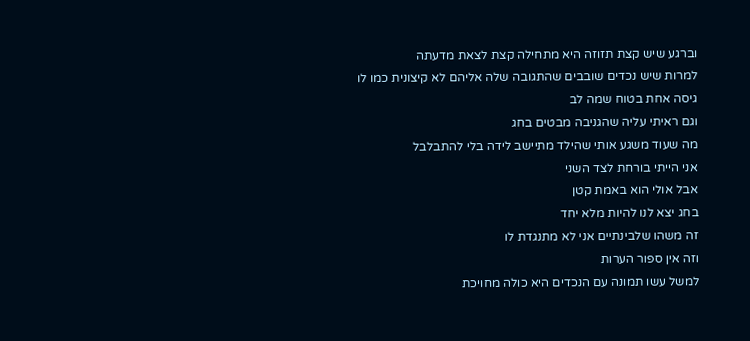וברגע שיש קצת תזוזה היא מתחילה קצת לצאת מדעתה
למרות שיש נכדים שובבים שהתגובה שלה אליהם לא קיצונית כמו לו
גיסה אחת בטוח שמה לב
וגם ראיתי עליה שהגניבה מבטים בחג
מה שעוד משגע אותי שהילד מתיישב לידה בלי להתבלבל
אני הייתי בורחת לצד השני
אבל אולי הוא באמת קטן
בחג יצא לנו להיות מלא יחד
זה משהו שלבינתיים אני לא מתנגדת לו
וזה אין ספור הערות
למשל עשו תמונה עם הנכדים היא כולה מחויכת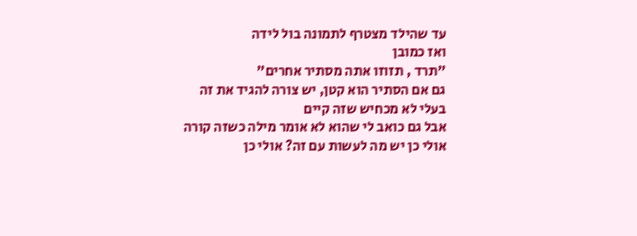עד שהילד מצטרף לתמונה בול לידה
ואז כמובן
"תרד , תזוזו אתה מסתיר אחרים"
גם אם הסתיר הוא קטן, יש צורה להגיד את זה
בעלי לא מכחיש שזה קיים
אבל גם כואב לי שהוא לא אומר מילה כשזה קורה
אולי כן יש מה לעשות עם זה? אולי כן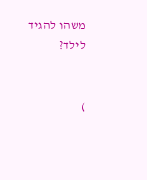משהו להגיד לילד?


)